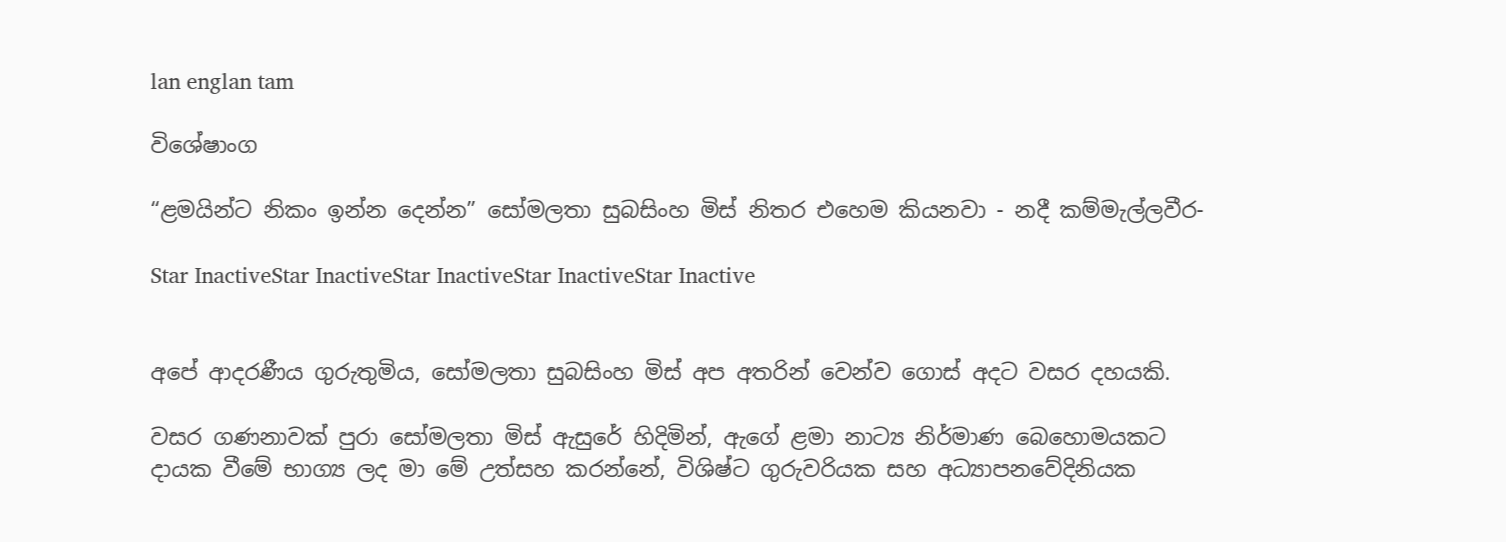lan englan tam

විශේෂාංග

“ළමයින්ට නිකං ඉන්න දෙන්න” සෝමලතා සුබසිංහ මිස් නිතර එහෙම කියනවා - නදී කම්මැල්ලවීර-

Star InactiveStar InactiveStar InactiveStar InactiveStar Inactive


අපේ ආදරණීය ගුරුතුමිය, සෝමලතා සුබසිංහ මිස් අප අතරින් වෙන්ව ගොස් අදට වසර දහයකි.

වසර ගණනාවක් පුරා සෝමලතා මිස් ඇසුරේ හිදිමින්, ඇගේ ළමා නාට්‍ය නිර්මාණ බෙහොමයකට දායක වීමේ භාග්‍ය ලද මා මේ උත්සහ කරන්නේ, විශිෂ්ට ගුරුවරියක සහ අධ්‍යාපනවේදිනියක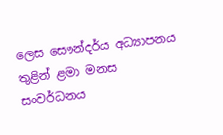ලෙස සෞන්දර්ය අධ්‍යාපනය තුළින් ළමා මනස සංවර්ධනය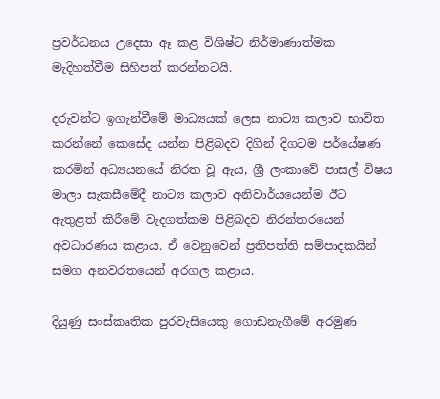ප්‍රවර්ධනය උදෙසා ඈ කළ විශිෂ්ට නිර්මාණාත්මක මැදිහත්වීම සිහිපත් කරන්නටයි.

දරුවන්ට ඉගැන්වීමේ මාධ්‍යයක් ලෙස නාට්‍ය කලාව භාවිත කරන්නේ කෙසේද යන්න පිළිබදව දිගින් දිගටම පර්යේෂණ කරමින් අධ්‍යයනයේ නිරත වූ ඇය, ශ්‍රී ලංකාවේ පාසල් විෂය මාලා සැකසීමේදී නාට්‍ය කලාව අනිවාර්යයෙන්ම ඊට ඇතුළත් කිරීමේ වැදගත්කම පිළිබදව නිරන්තරයෙන් අවධාරණය කළාය. ඒ වෙනුවෙන් ප්‍රතිපත්ති සම්පාදකයින් සමග අනවරතයෙන් අරගල කළාය.

දියුණු සංස්කෘතික පුරවැසියෙකු ගොඩනැගීමේ අරමුණ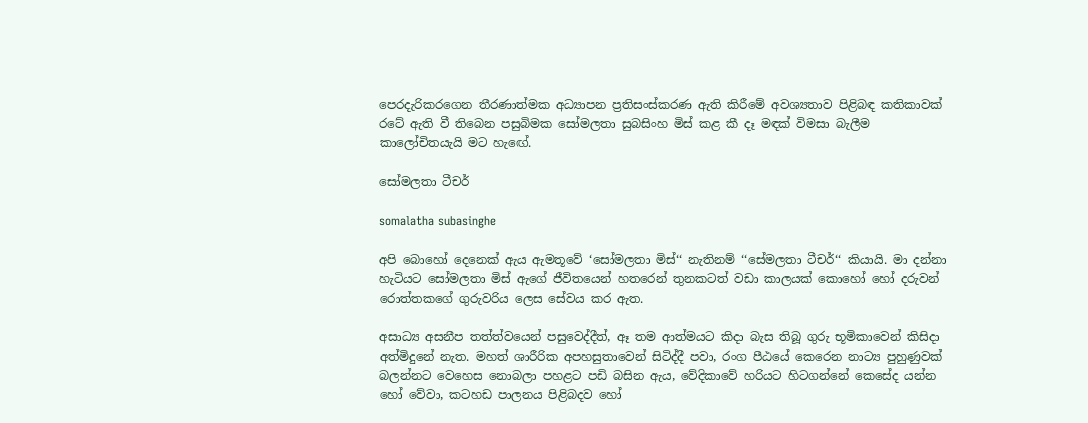පෙරදැරිකරගෙන තීරණාත්මක අධ්‍යාපන ප්‍රතිසංස්කරණ ඇති කිරීමේ අවශ්‍යතාව පිළිබඳ කතිකාවක් රටේ ඇති වී තිබෙන පසුබිමක සෝමලතා සුබසිංහ මිස් කළ කී දෑ මඳක් විමසා බැලීම කාලෝචිතයැයි මට හැඟේ.

සෝමලතා ටීචර්

somalatha subasinghe

අපි බොහෝ දෙනෙක් ඇය ඇමතූවේ ‘සෝමලතා මිස්‘‘ නැතිනම් ‘‘සේමලතා ටීචර්‘‘ කියායි. මා දන්නා හැටියට සෝමලතා මිස් ඇගේ ජීවිතයෙන් හතරෙන් තුනකටත් වඩා කාලයක් කොහෝ හෝ දරුවන් රොත්තකගේ ගුරුවරිය ලෙස සේවය කර ඇත.

අසාධ්‍ය අසනීප තත්ත්වයෙන් පසුවෙද්දීත්, ඈ තම ආත්මයට කිදා බැස තිබූ ගුරු භූමිකාවෙන් කිසිදා අත්මිදුනේ නැත. මහත් ශාරීරික අපහසුතාවෙන් සිටිද්දී පවා, රංග පීඨයේ කෙරෙන නාට්‍ය පුහුණුවක් බලන්නට වෙහෙස නොබලා පහළට පඩි බසින ඇය, වේදිකාවේ හරියට හිටගන්නේ කෙසේද යන්න හෝ වේවා, කටහඩ පාලනය පිළිබදව හෝ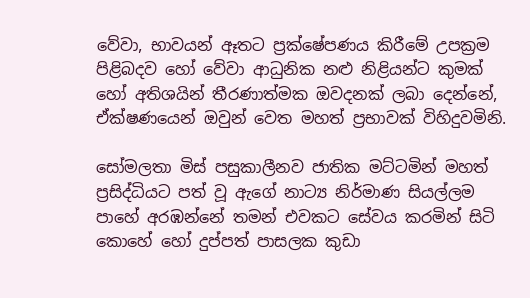වේවා, භාවයන් ඈතට ප්‍රක්ෂේපණය කිරීමේ උපක්‍රම පිළිබදව හෝ වේවා ආධුනික නළු නිළියන්ට කුමක් හෝ අතිශයින් තීරණාත්මක ඔවදනක් ලබා දෙන්නේ, ඒක්ෂණයෙන් ඔවුන් වෙත මහත් ප්‍රභාවක් විහිදුවමිනි.

සෝමලතා මිස් පසුකාලීනව ජාතික මට්ටමින් මහත් ප්‍රසිද්ධියට පත් වූ ඇගේ නාට්‍ය නිර්මාණ සියල්ලම පාහේ අරඹන්නේ තමන් එවකට සේවය කරමින් සිටි කොහේ හෝ දුප්පත් පාසලක කුඩා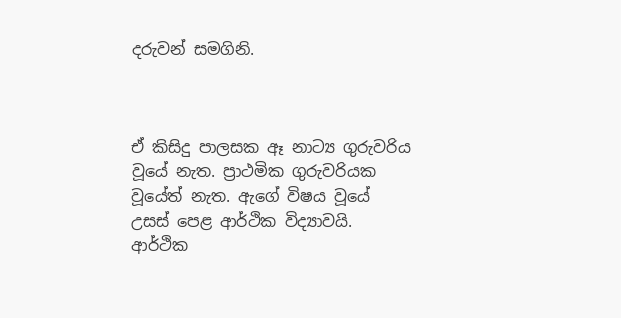දරුවන් සමගිනි.



ඒ කිසිදු පාලසක ඈ නාට්‍ය ගුරුවරිය වූයේ නැත. ප්‍රාථමික ගුරුවරියක වූයේත් නැත. ඇගේ විෂය වූයේ උසස් පෙළ ආර්ථික විද්‍යාවයි. ආර්ථික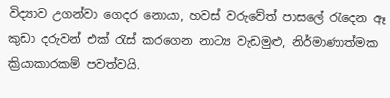විද්‍යාව උගන්වා ගෙදර නොයා, හවස් වරුවේත් පාසලේ රැදෙන ඈ කුඩා දරුවන් එක් රැස් කරගෙන නාට්‍ය වැඩමුළු, නිර්මාණාත්මක ක්‍රියාකාරකම් පවත්වයි.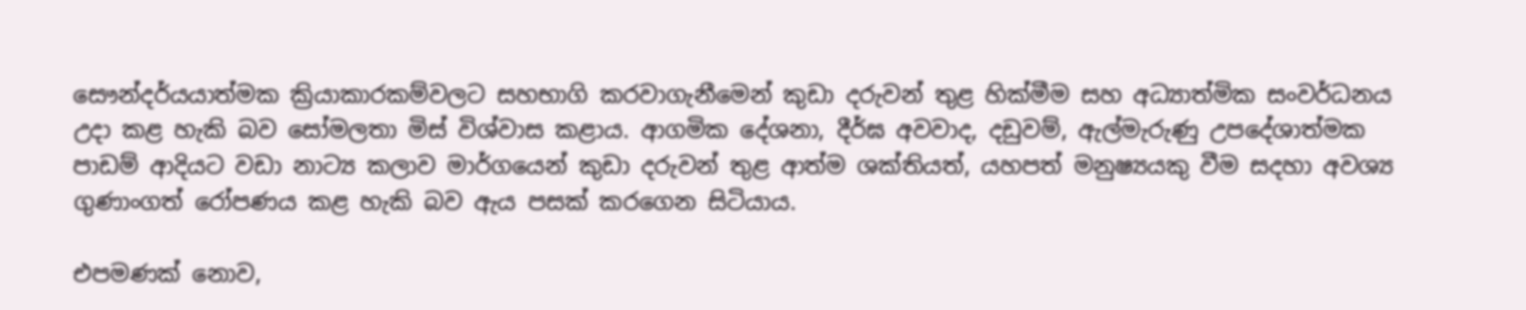සෞන්දර්යයාත්මක ක්‍රියාකාරකම්වලට සහභාගි කරවාගැනීමෙන් කුඩා දරුවන් තුළ හික්මීම සහ අධ්‍යාත්මික සංවර්ධනය උදා කළ හැකි බව සෝමලතා මිස් විශ්වාස කළාය. ආගමික දේශනා, දීර්ඝ අවවාද, දඩුවම්, ඇල්මැරුණු උපදේශාත්මක පාඩම් ආදියට වඩා නාට්‍ය කලාව මාර්ගයෙන් කුඩා දරුවන් තුළ ආත්ම ශක්තියත්, යහපත් මනුෂ්‍යයකු වීම සදහා අවශ්‍ය ගුණාංගත් රෝපණය කළ හැකි බව ඇය පසක් කරගෙන සිටියාය.

එපමණක් නොව,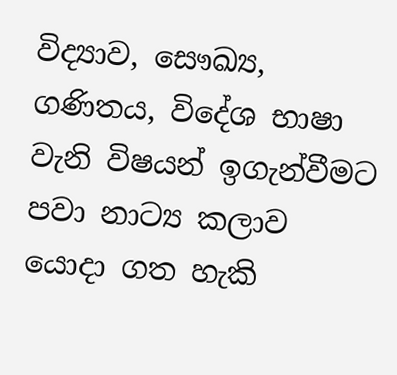විද්‍යාව, සෞඛ්‍ය, ගණිතය, විදේශ භාෂා වැනි විෂයන් ඉගැන්වීමට පවා නාට්‍ය කලාව යොදා ගත හැකි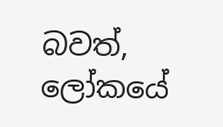බවත්, ලෝකයේ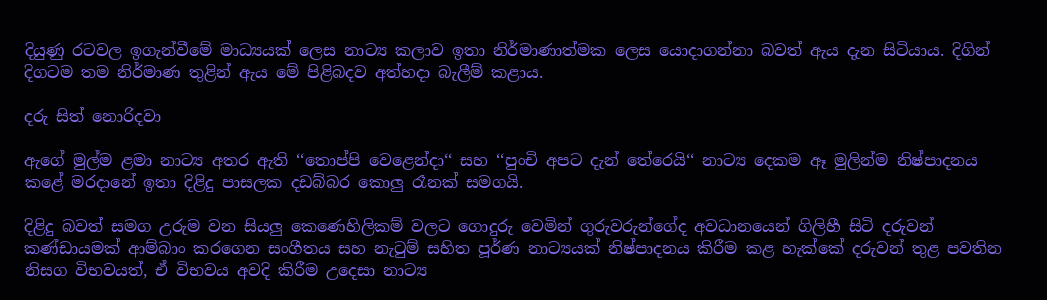දියුණු රටවල ඉගැන්වීමේ මාධ්‍යයක් ලෙස නාට්‍ය කලාව ඉතා නිර්මාණාත්මක ලෙස යොදාගන්නා බවත් ඇය දැන සිටියාය. දිගින් දිගටම තම නිර්මාණ තුළින් ඇය මේ පිළිබදව අත්හදා බැලීම් කළාය.

දරු සිත් නොරිදවා

ඇගේ මුල්ම ළමා නාට්‍ය අතර ඇති ‘‘තොප්පි වෙළෙන්දා‘‘ සහ ‘‘පුංචි අපට දැන් තේරෙයි‘‘ නාට්‍ය දෙකම ඈ මුලින්ම නිෂ්පාදනය කළේ මරදානේ ඉතා දිළිදු පාසලක දඩබ්බර කොලු රෑනක් සමගයි.

දිළිදු බවත් සමග උරුම වන සියලු කෙණෙහිලිකම් වලට ගොදුරු වෙමින් ගුරුවරුන්ගේද අවධානයෙන් ගිලිහී සිටි දරුවන් කණ්ඩායමක් ආම්බාං කරගෙන සංගීතය සහ නැටුම් සහිත පූර්ණ නාට්‍යයක් නිෂ්පාදනය කිරීම කළ හැක්කේ දරුවන් තුළ පවතින නිසග විභවයත්, ඒ විභවය අවදි කිරීම උදෙසා නාට්‍ය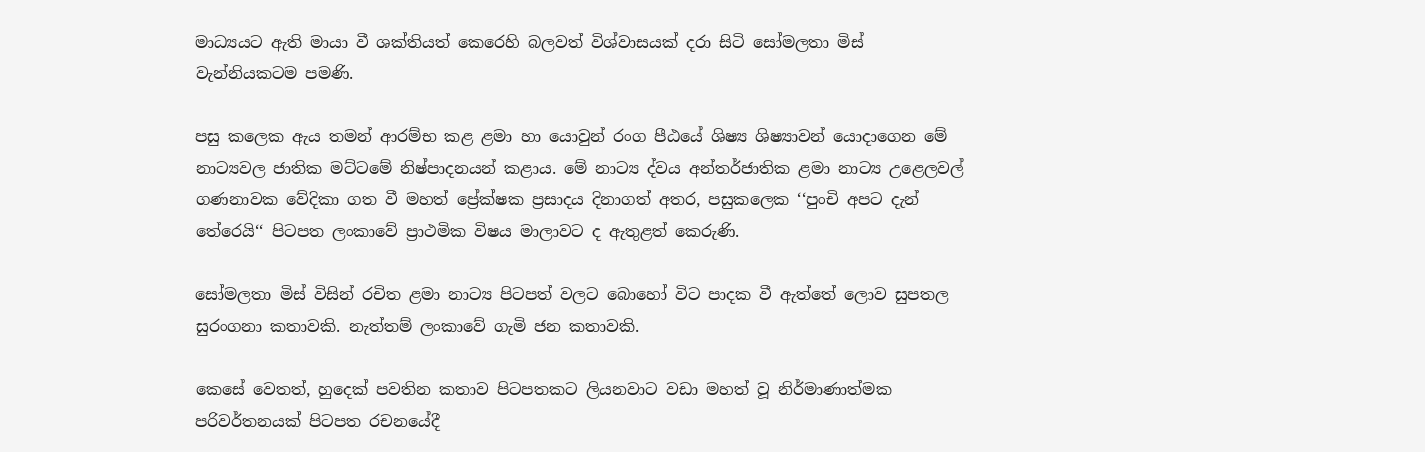මාධ්‍යයට ඇති මායා වී ශක්තියත් කෙරෙහි බලවත් විශ්වාසයක් දරා සිටි සෝමලතා මිස් වැන්නියකටම පමණි.

පසු කලෙක ඇය තමන් ආරම්භ කළ ළමා හා යොවුන් රංග පීඨයේ ශිෂ්‍ය ශිෂ්‍යාවන් යොදාගෙන මේ නාට්‍යවල ජාතික මට්ටමේ නිෂ්පාදනයන් කළාය. මේ නාට්‍ය ද්වය අන්තර්ජාතික ළමා නාට්‍ය උළෙලවල් ගණනාවක වේදිකා ගත වී මහත් ප්‍රේක්ෂක ප්‍රසාදය දිනාගත් අතර, පසුකලෙක ‘‘පුංචි අපට දැන් තේරෙයි‘‘ පිටපත ලංකාවේ ප්‍රාථමික විෂය මාලාවට ද ඇතුළත් කෙරුණි.

සෝමලතා මිස් විසින් රචිත ළමා නාට්‍ය පිටපත් වලට බොහෝ විට පාදක වී ඇත්තේ ලොව සුපතල සුරංගනා කතාවකි. නැත්තම් ලංකාවේ ගැමි ජන කතාවකි.

කෙසේ වෙතත්, හුදෙක් පවතින කතාව පිටපතකට ලියනවාට වඩා මහත් වූ නිර්මාණාත්මක පරිවර්තනයක් පිටපත රචනයේදී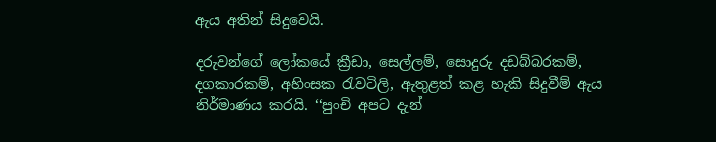ඇය අතින් සිදුවෙයි.

දරුවන්ගේ ලෝකයේ ක්‍රීඩා, සෙල්ලම්, සොදුරු දඩබ්බරකම්, දගකාරකම්, අහිංසක රැවටිලි, ඇතුළත් කළ හැකි සිදුවීම් ඇය නිර්මාණය කරයි. ‘‘පුංචි අපට දැන්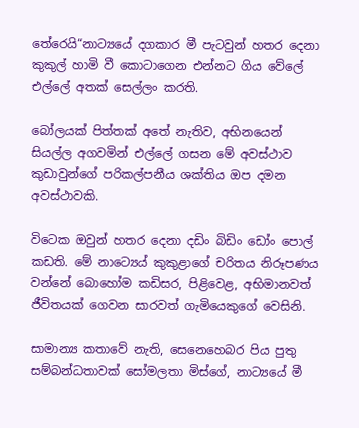තේරෙයි“නාට්‍යයේ දගකාර මී පැටවුන් හතර දෙනා කුකුල් හාමි වී කොටාගෙන එන්නට ගිය වේලේ එල්ලේ අතක් සෙල්ලං කරති.

බෝලයක් පිත්තක් අතේ නැතිව, අභිනයෙන් සියල්ල අගවමින් එල්ලේ ගසන මේ අවස්ථාව කුඩාවුන්ගේ පරිකල්පනීය ශක්තිය ඔප දමන අවස්ථාවකි.

විටෙක ඔවුන් හතර දෙනා දඩිං බිඩිං ඩෝං පොල් කඩති. මේ නාට්‍යෙය් කුකුළාගේ චරිතය නිරූපණය වන්නේ බොහෝම කඩිසර, පිළිවෙළ, අභිමානවත් ජීවිතයක් ගෙවන සාරවත් ගැමියෙකුගේ වෙසිනි.

සාමාන්‍ය කතාවේ නැති, සෙනෙහෙබර පිය පුතු සම්බන්ධතාවක් සෝමලතා මිස්ගේ, නාට්‍යයේ මී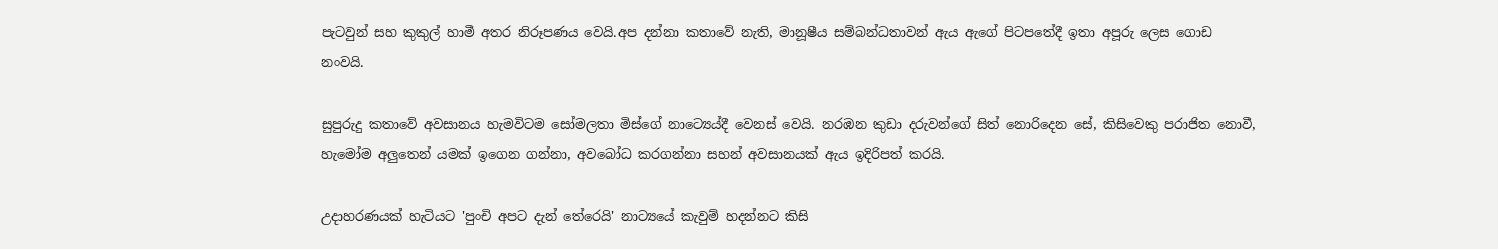පැටවුන් සහ කුකුල් හාමී අතර නිරූපණය වෙයි.අප දන්නා කතාවේ නැති, මානූෂීය සම්බන්ධතාවන් ඇය ඇගේ පිටපතේදී ඉතා අපූරු ලෙස ගොඩ නංවයි.

සුපුරුදු කතාවේ අවසානය හැමවිටම සෝමලතා මිස්ගේ නාට්‍යෙය්දී වෙනස් වෙයි. නරඹන කුඩා දරුවන්ගේ සිත් නොරිදෙන සේ, කිසිවෙකු පරාජිත නොවී, හැමෝම අලුතෙන් යමක් ඉගෙන ගන්නා, අවබෝධ කරගන්නා සහන් අවසානයක් ඇය ඉදිරිපත් කරයි.

උදාහරණයක් හැටියට 'පුංචි අපට දැන් තේරෙයි' නාට්‍යයේ කැවුම් හදන්නට කිසි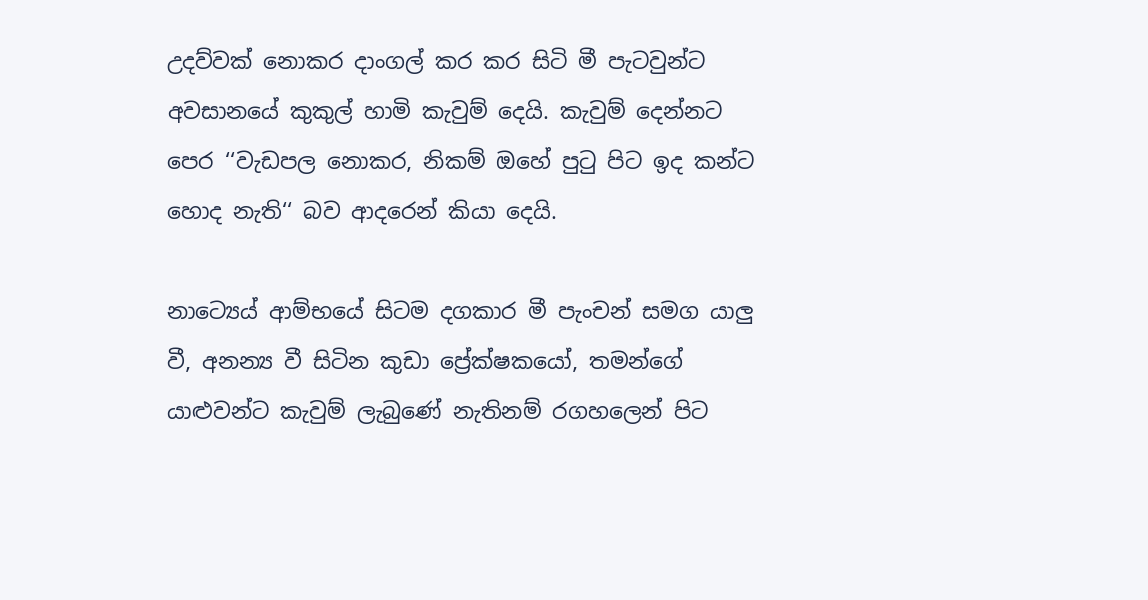උදව්වක් නොකර දාංගල් කර කර සිටි මී පැටවුන්ට අවසානයේ කුකුල් හාමි කැවුම් දෙයි. කැවුම් දෙන්නට පෙර ‘‘වැඩපල නොකර, නිකම් ඔහේ පුටු පිට ඉද කන්ට හොද නැති‘‘ බව ආදරෙන් කියා දෙයි.

නාට්‍යෙය් ආම්භයේ සිටම දගකාර මී පැංචන් සමග යාලු වී, අනන්‍ය වී සිටින කුඩා ප්‍රේක්ෂකයෝ, තමන්ගේ යාළුවන්ට කැවුම් ලැබුණේ නැතිනම් රගහලෙන් පිට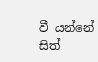වී යන්නේ සිත්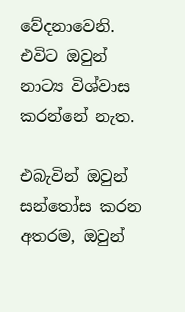වේදනාවෙනි. එවිට ඔවුන් නාට්‍ය විශ්වාස කරන්නේ නැත.

එබැවින් ඔවුන් සන්තෝස කරන අතරම, ඔවුන්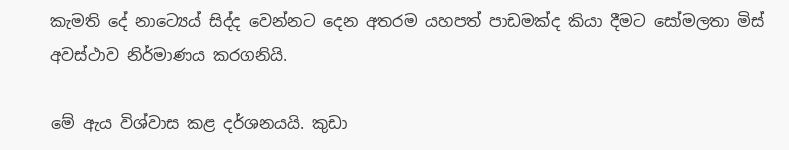කැමති දේ නාට්‍යෙය් සිද්ද වෙන්නට දෙන අතරම යහපත් පාඩමක්ද කියා දීමට සෝමලතා මිස් අවස්ථාව නිර්මාණය කරගනියි.

මේ ඇය විශ්වාස කළ දර්ශනයයි. කුඩා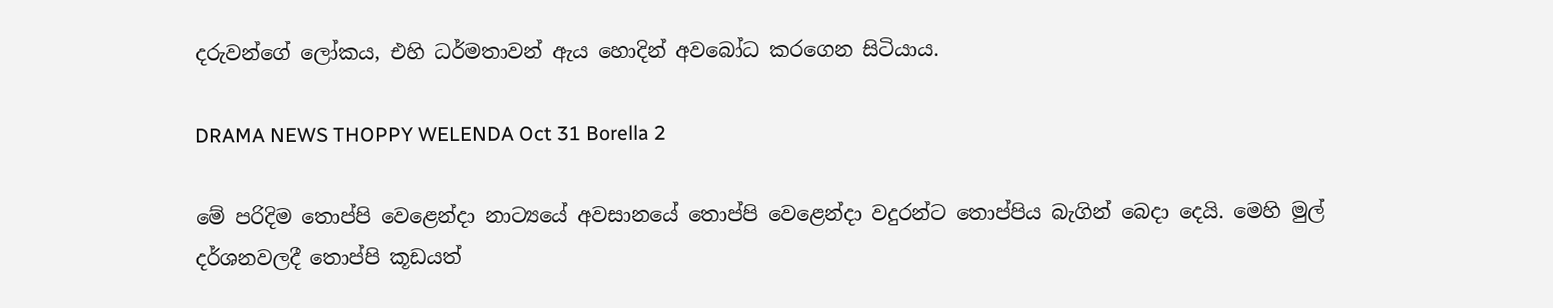දරුවන්ගේ ලෝකය, එහි ධර්මතාවන් ඇය හොදින් අවබෝධ කරගෙන සිටියාය.

DRAMA NEWS THOPPY WELENDA Oct 31 Borella 2

මේ පරිදිම තොප්පි වෙළෙන්දා නාට්‍යයේ අවසානයේ තොප්පි වෙළෙන්දා වදුරන්ට තොප්පිය බැගින් බෙදා දෙයි. මෙහි මුල් දර්ශනවලදී තොප්පි කූඩයත්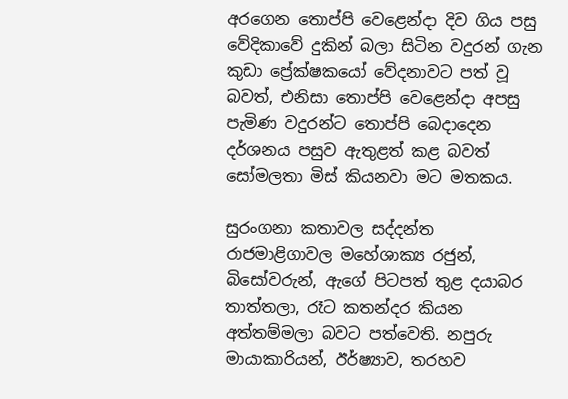අරගෙන තොප්පි වෙළෙන්දා දිව ගිය පසු වේදිකාවේ දුකින් බලා සිටින වදුරන් ගැන කුඩා ප්‍රේක්ෂකයෝ වේදනාවට පත් වූ බවත්, එනිසා තොප්පි වෙළෙන්දා අපසු පැමිණ වදුරන්ට තොප්පි බෙදාදෙන දර්ශනය පසුව ඇතුළත් කළ බවත් සෝමලතා මිස් කියනවා මට මතකය.

සුරංගනා කතාවල සද්දන්ත රාජමාළිගාවල මහේශාක්‍ය රජුන්, බිසෝවරුන්, ඇගේ පිටපත් තුළ දයාබර තාත්තලා, රෑට කතන්දර කියන අත්තම්මලා බවට පත්වෙති. නපුරු මායාකාරියන්, ඊර්ෂ්‍යාව, තරහව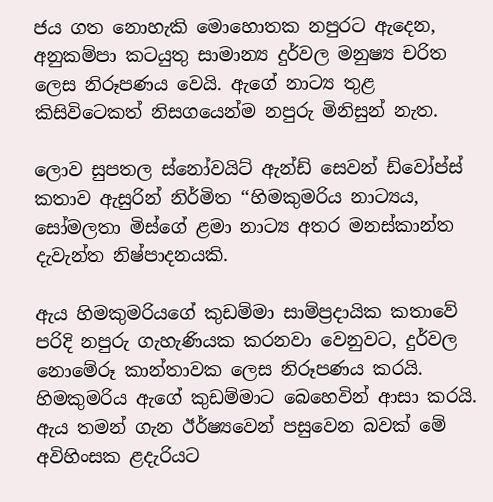ජය ගත නොහැකි මොහොතක නපුරට ඇදෙන, අනුකම්පා කටයුතු සාමාන්‍ය දුර්වල මනුෂ්‍ය චරිත ලෙස නිරූපණය වෙයි. ඇගේ නාට්‍ය තුළ කිසිවිටෙකත් නිසගයෙන්ම නපුරු මිනිසුන් නැත.

ලොව සුපතල ස්නෝවයිට් ඇන්ඩ් සෙවන් ඩ්වෝප්ස් කතාව ඇසුරින් නිර්මිත ‘‘හිමකුමරිය නාට්‍යය, සෝමලතා මිස්ගේ ළමා නාට්‍ය අතර මනස්කාන්ත දැවැන්ත නිෂ්පාදනයකි.

ඇය හිමකුමරියගේ කුඩම්මා සාම්ප්‍රදායික කතාවේ පරිදි නපුරු ගැහැණියක කරනවා වෙනුවට, දුර්වල නොමේරූ කාන්තාවක ලෙස නිරූපණය කරයි. හිමකුමරිය ඇගේ කුඩම්මාට බෙහෙවින් ආසා කරයි. ඇය තමන් ගැන ඊර්ෂ්‍යවෙන් පසුවෙන බවක් මේ අවිහිංසක ළදැරියට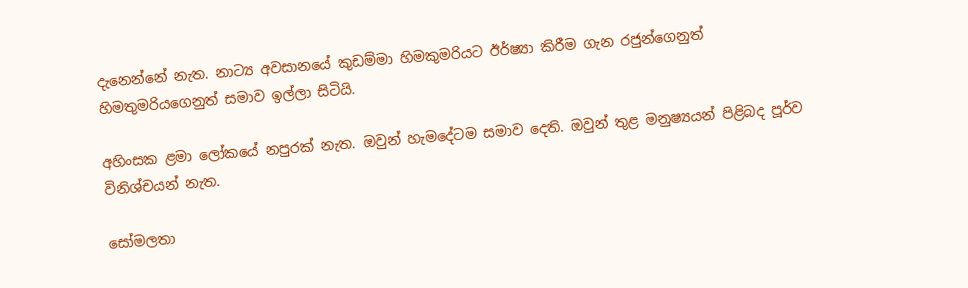දැනෙන්නේ නැත. නාට්‍ය අවසානයේ කුඩම්මා හිමකුමරියට ඊර්ෂ්‍යා කිරීම ගැන රජුන්ගෙනුත් හිමතුමරියගෙනුත් සමාව ඉල්ලා සිටියි.

අහිංසක ළමා ලෝකයේ නපුරක් නැත. ඔවුන් හැමදේටම සමාව දෙති. ඔවුන් තුළ මනුෂ්‍යයන් පිළිබද පූර්ව විනිශ්චයන් නැත.

සෝමලතා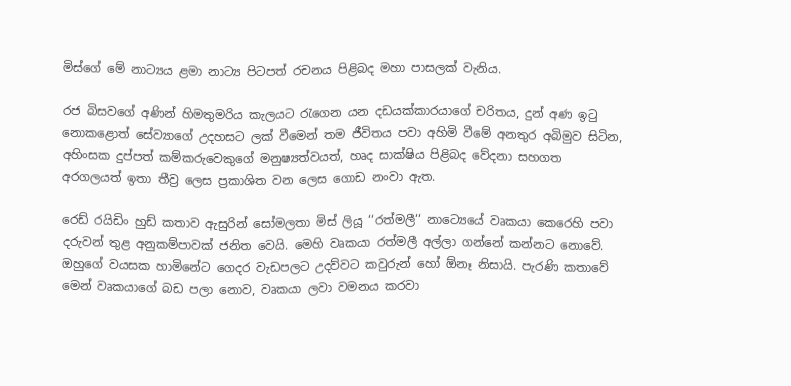මිස්ගේ මේ නාට්‍යය ළමා නාට්‍ය පිටපත් රචනය පිළිබද මහා පාසලක් වැනිය.

රජ බිසවගේ අණින් හිමතුමරිය කැලයට රැගෙන යන දඩයක්කාරයාගේ චරිතය, දුන් අණ ඉටු නොකළොත් සේව්‍යාගේ උදහසට ලක් වීමෙන් තම ජීවිතය පවා අහිමි වීමේ අනතුර අබිමුව සිටින, අහිංසක දුප්පත් කම්කරුවෙකුගේ මනුෂ්‍යත්වයත්, හෘද සාක්ෂිය පිළිබද වේදනා සහගත අරගලයත් ඉතා තීව්‍ර ලෙස ප්‍රකාශිත වන ලෙස ගොඩ නංවා ඇත.

රෙඩ් රයිඩිං හුඩ් කතාව ඇසුරින් සෝමලතා මිස් ලියූ ‘‘රත්මලී‘‘ නාට්‍යෙයේ වෘකයා කෙරෙහි පවා දරුවන් තුළ අනුකම්පාවක් ජනිත වෙයි. මෙහි වෘකයා රත්මලී අල්ලා ගන්නේ කන්නට නොවේ. ඔහුගේ වයසක හාමිනේට ගෙදර වැඩපලට උදව්වට කවුරුන් හෝ ඕනෑ නිසායි. පැරණි කතාවේ මෙන් වෘකයාගේ බඩ පලා නොව, වෘකයා ලවා වමනය කරවා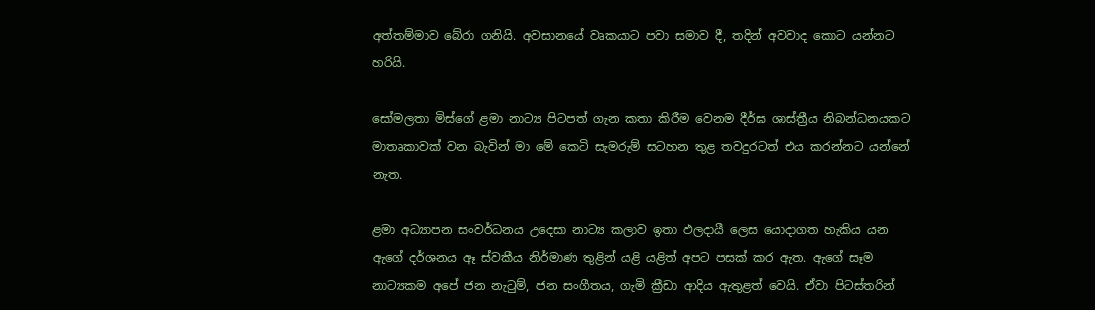අත්තම්මාව බේරා ගනියි. අවසානයේ වෘකයාට පවා සමාව දී, තදින් අවවාද කොට යන්නට හරියි.

සෝමලතා මිස්ගේ ළමා නාට්‍ය පිටපත් ගැන කතා කිරීම වෙනම දීර්ඝ ශාස්ත්‍රීය නිබන්ධනයකට මාතෘකාවක් වන බැවින් මා මේ කෙටි සැමරුම් සටහන තුළ තවදුරටත් එය කරන්නට යන්නේ නැත.

ළමා අධ්‍යාපන සංවර්ධනය උදෙසා නාට්‍ය කලාව ඉතා ඵලදායී ලෙස යොදාගත හැකිය යන ඇගේ දර්ශනය ඈ ස්වකීය නිර්මාණ තුළින් යළි යළිත් අපට පසක් කර ඇත. ඇගේ සෑම නාට්‍යකම අපේ ජන නැටුම්, ජන සංගීතය, ගැමි ක්‍රීඩා ආදිය ඇතුළත් වෙයි. ඒවා පිටස්තරින්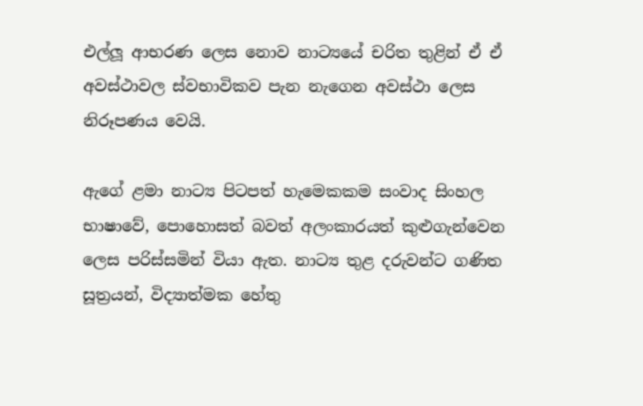එල්ලූ ආභරණ ලෙස නොව නාට්‍යයේ චරිත තුළින් ඒ ඒ අවස්ථාවල ස්වභාවිකව පැන නැගෙන අවස්ථා ලෙස නිරූපණය වෙයි.

ඇගේ ළමා නාට්‍ය පිටපත් හැමෙකකම සංවාද සිංහල භාෂාවේ, පොහොසත් බවත් අලංකාරයත් කුළුගැන්වෙන ලෙස පරිස්සමින් වියා ඇත. නාට්‍ය තුළ දරුවන්ට ගණිත සූත්‍රයන්, විද්‍යාත්මක හේතු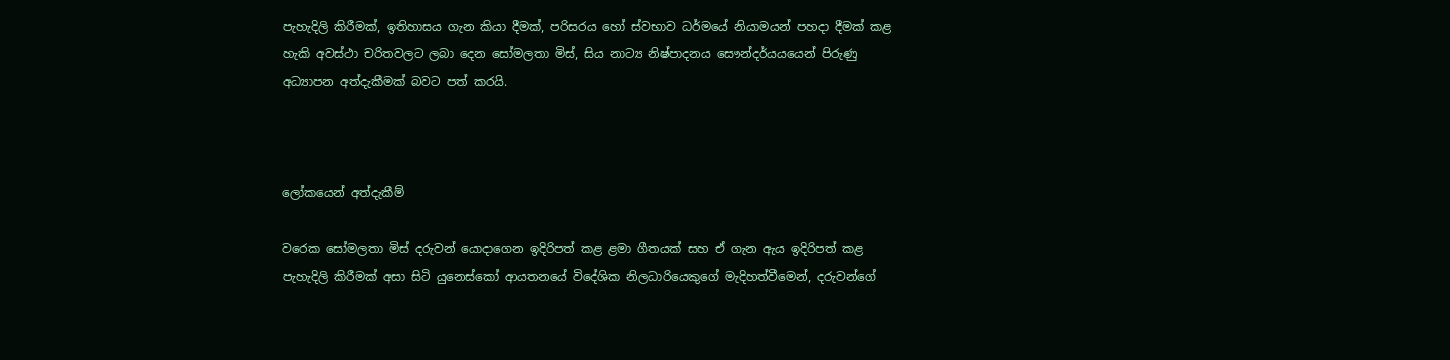පැහැදිලි කිරීමක්, ඉතිහාසය ගැන කියා දීමක්, පරිසරය හෝ ස්වභාව ධර්මයේ නියාමයන් පහදා දීමක් කළ හැකි අවස්ථා චරිතවලට ලබා දෙන සෝමලතා මිස්, සිය නාට්‍ය නිෂ්පාදනය සෞන්දර්යයයෙන් පිරුණු අධ්‍යාපන අත්දැකීමක් බවට පත් කරයි.



ලෝකයෙන් අත්දැකීම්

වරෙක සෝමලතා මිස් දරුවන් යොදාගෙන ඉදිරිපත් කළ ළමා ගීතයක් සහ ඒ ගැන ඇය ඉදිරිපත් කළ පැහැදිලි කිරීමක් අසා සිටි යුනෙස්කෝ ආයතනයේ විදේශික නිලධාරියෙකුගේ මැදිහත්වීමෙන්, දරුවන්ගේ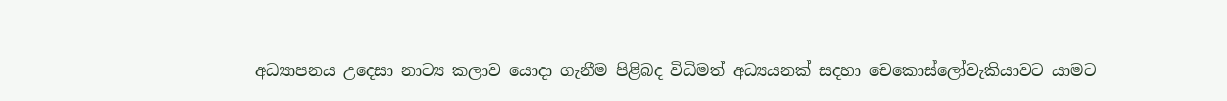අධ්‍යාපනය උදෙසා නාට්‍ය කලාව යොදා ගැනීම පිළිබද විධිමත් අධ්‍යයනක් සදහා චෙකොස්ලෝවැකියාවට යාමට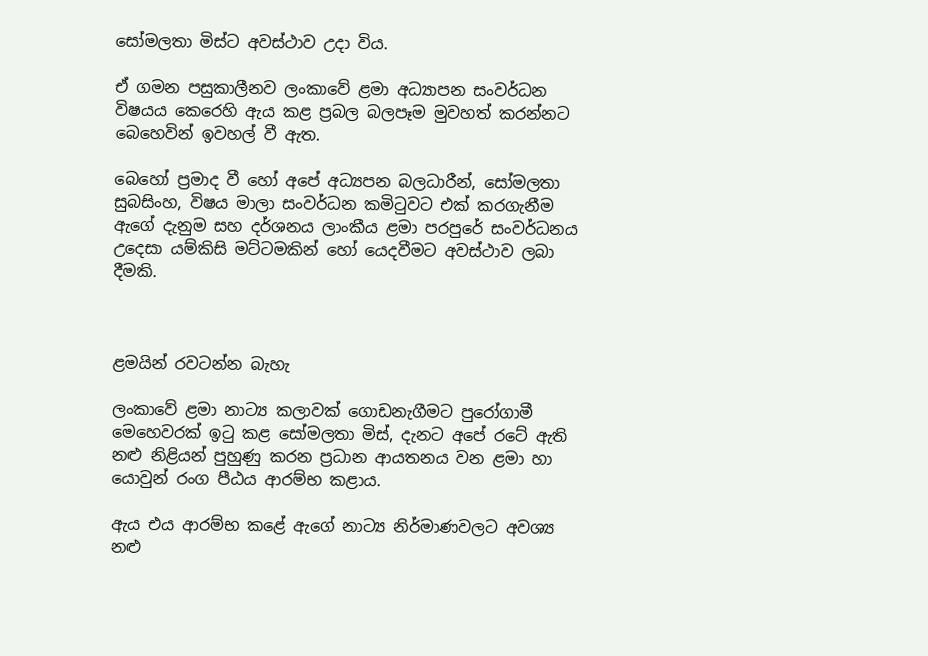සෝමලතා මිස්ට අවස්ථාව උදා විය.

ඒ ගමන පසුකාලීනව ලංකාවේ ළමා අධ්‍යාපන සංවර්ධන විෂයය කෙරෙහි ඇය කළ ප්‍රබල බලපෑම මුවහත් කරන්නට බෙහෙවින් ඉවහල් වී ඇත.

බෙහෝ ප්‍රමාද වී හෝ අපේ අධ්‍යපන බලධාරීන්, සෝමලතා සුබසිංහ, විෂය මාලා සංවර්ධන කමිටුවට එක් කරගැනීම ඇගේ දැනුම සහ දර්ශනය ලාංකීය ළමා පරපුරේ සංවර්ධනය උදෙසා යම්කිසි මට්ටමකින් හෝ යෙදවීමට අවස්ථාව ලබා දීමකි.



ළමයින් රවටන්න බැහැ

ලංකාවේ ළමා නාට්‍ය කලාවක් ගොඩනැගීමට පුරෝගාමී මෙහෙවරක් ඉටු කළ සෝමලතා මිස්, දැනට අපේ රටේ ඇති නළු නිළියන් පුහුණු කරන ප්‍රධාන ආයතනය වන ළමා හා යොවුන් රංග පීඨය ආරම්භ කළාය.

ඇය එය ආරම්භ කළේ ඇගේ නාට්‍ය නිර්මාණවලට අවශ්‍ය නළු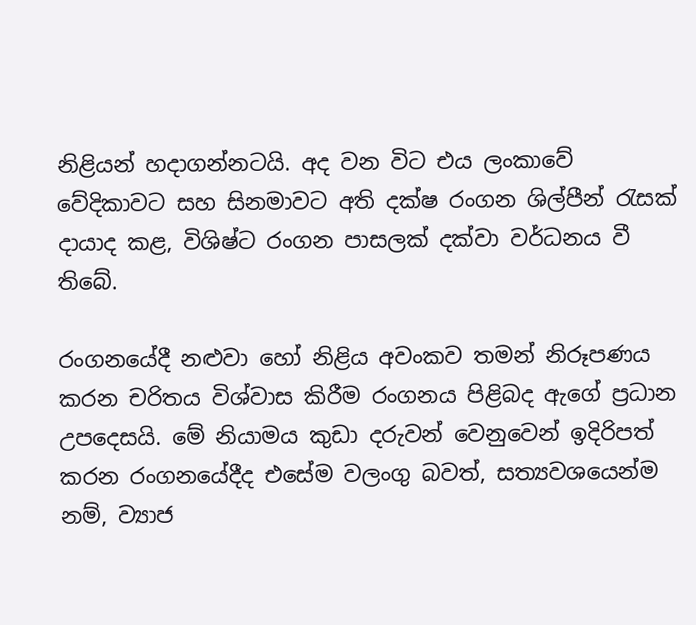නිළියන් හදාගන්නටයි. අද වන විට එය ලංකාවේ වේදිකාවට සහ සිනමාවට අති දක්ෂ රංගන ශිල්පීන් රැසක් දායාද කළ, විශිෂ්ට රංගන පාසලක් දක්වා වර්ධනය වී තිබේ.

රංගනයේදී නළුවා හෝ නිළිය අවංකව තමන් නිරූපණය කරන චරිතය විශ්වාස කිරීම රංගනය පිළිබද ඇගේ ප්‍රධාන උපදෙසයි. මේ නියාමය කුඩා දරුවන් වෙනුවෙන් ඉදිරිපත් කරන රංගනයේදීද එසේම වලංගු බවත්, සත්‍යවශයෙන්ම නම්, ව්‍යාජ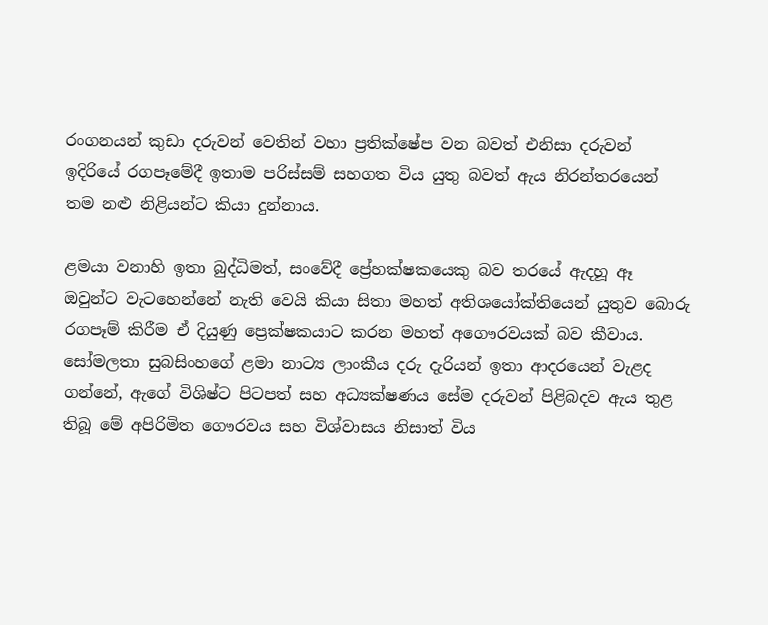රංගනයන් කුඩා දරුවන් වෙතින් වහා ප්‍රතික්ෂේප වන බවත් එනිසා දරුවන් ඉදිරියේ රගපෑමේදී ඉතාම පරිස්සම් සහගත විය යුතු බවත් ඇය නිරන්තරයෙන් තම නළු නිළියන්ට කියා දුන්නාය.

ළමයා වනාහි ඉතා බුද්ධිමත්, සංවේදී ප්‍රේහක්ෂකයෙකු බව තරයේ ඇදහූ ඈ ඔවුන්ට වැටහෙන්නේ නැති වෙයි කියා සිතා මහත් අතිශයෝක්තියෙන් යුතුව බොරු රගපෑම් කිරීම ඒ දියුණු ප්‍රෙක්ෂකයාට කරන මහත් අගෞරවයක් බව කීවාය. සෝමලතා සුබසිංහගේ ළමා නාට්‍ය ලාංකීය දරු දැරියන් ඉතා ආදරයෙන් වැළද ගන්නේ, ඇගේ විශිෂ්ට පිටපත් සහ අධ්‍යක්ෂණය සේම දරුවන් පිළිබදව ඇය තුළ තිබූ මේ අපිරිමිත ගෞරවය සහ විශ්වාසය නිසාත් විය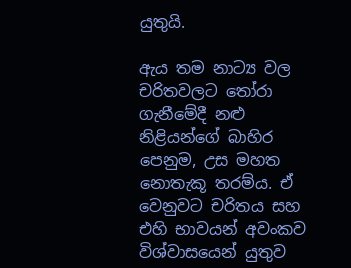යුතුයි.

ඇය තම නාට්‍ය වල චරිතවලට තෝරා ගැනීමේදී නළු නිළියන්ගේ බාහිර පෙනුම, උස මහත නොතැකූ තරම්ය. ඒ වෙනුවට චරිතය සහ එහි භාවයන් අවංකව විශ්වාසයෙන් යුතුව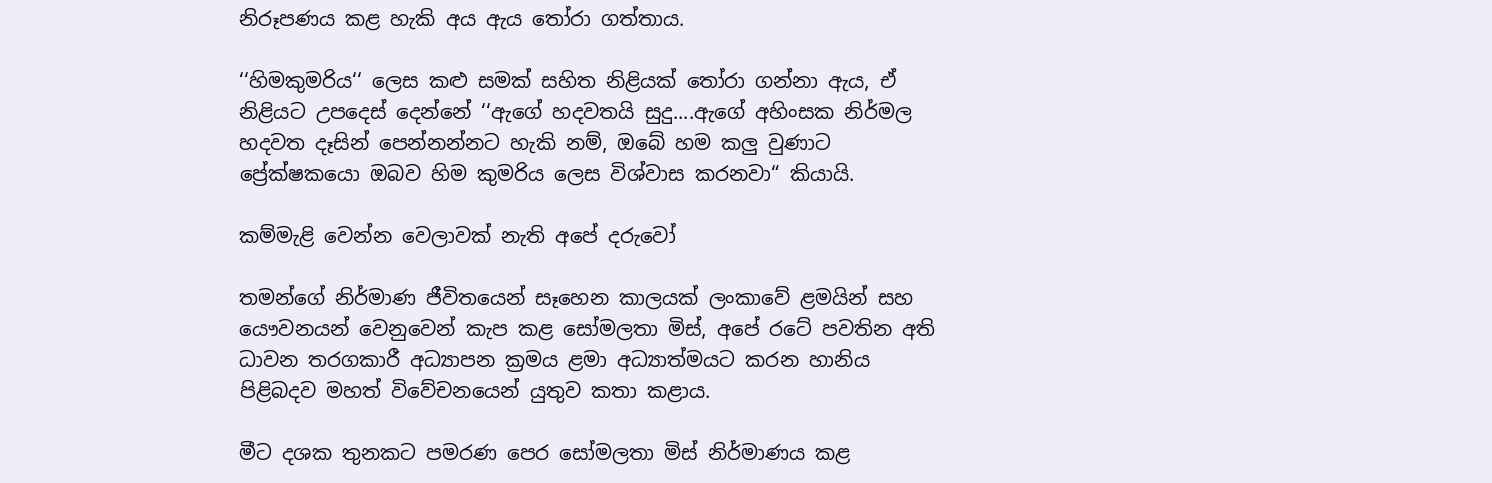නිරූපණය කළ හැකි අය ඇය තෝරා ගත්තාය.

‘‘හිමකුමරිය‘‘ ලෙස කළු සමක් සහිත නිළියක් තෝරා ගන්නා ඇය, ඒ නිළියට උපදෙස් දෙන්නේ ‘‘ඇගේ හදවතයි සුදු....ඇගේ අහිංසක නිර්මල හදවත දෑසින් පෙන්නන්නට හැකි නම්, ඔබේ හම කලු වුණාට ප්‍රේක්ෂකයො ඔබව හිම කුමරිය ලෙස විශ්වාස කරනවා“ කියායි.

කම්මැළි වෙන්න වෙලාවක් නැති අපේ දරුවෝ

තමන්ගේ නිර්මාණ ජීවිතයෙන් සෑහෙන කාලයක් ලංකාවේ ළමයින් සහ යෞවනයන් වෙනුවෙන් කැප කළ සෝමලතා මිස්, අපේ රටේ පවතින අති ධාවන තරගකාරී අධ්‍යාපන ක්‍රමය ළමා අධ්‍යාත්මයට කරන හානිය පිළිබදව මහත් විවේචනයෙන් යුතුව කතා කළාය.

මීට දශක තුනකට පමරණ පෙර සෝමලතා මිස් නිර්මාණය කළ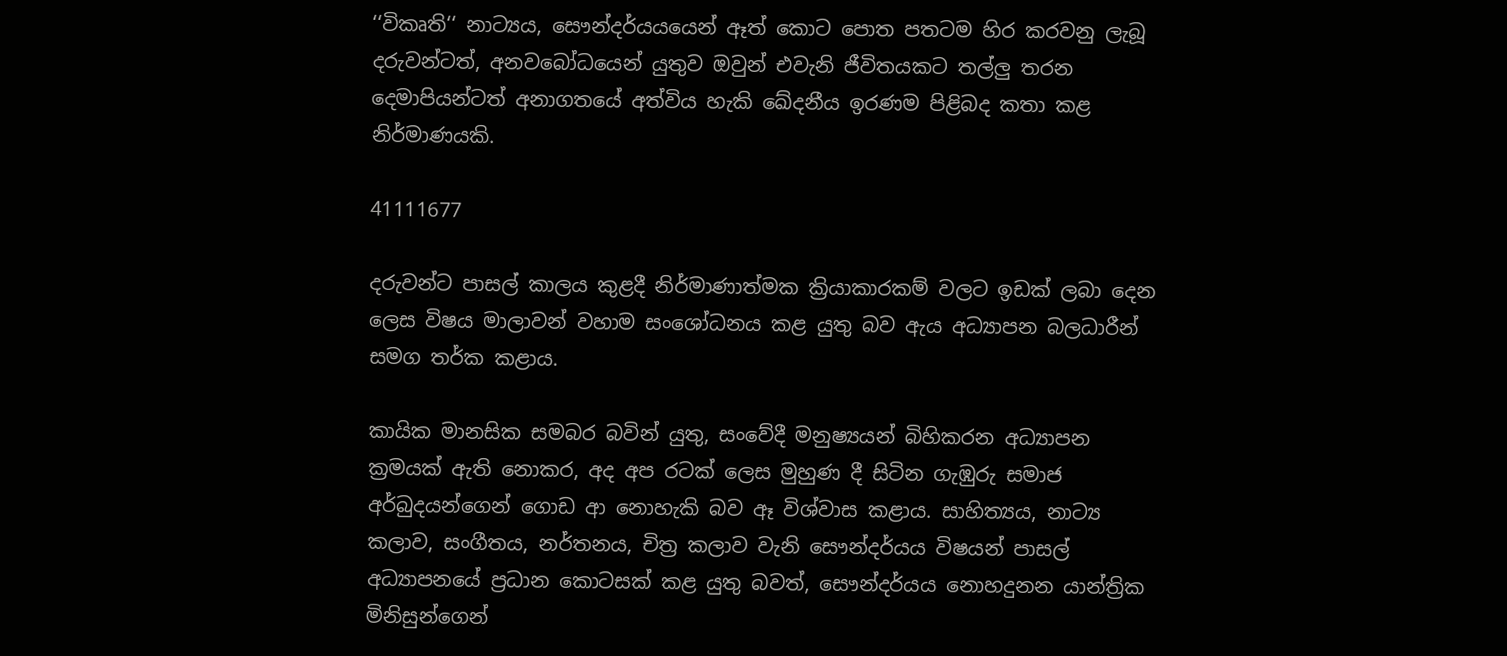‘‘විකෘති‘‘ නාට්‍යය, සෞන්දර්යයයෙන් ඈත් කොට පොත පතටම හිර කරවනු ලැබූ දරුවන්ටත්, අනවබෝධයෙන් යුතුව ඔවුන් එවැනි ජීවිතයකට තල්ලු තරන දෙමාපියන්ටත් අනාගතයේ අත්විය හැකි ඛේදනීය ඉරණම පිළිබද කතා කළ නිර්මාණයකි.

41111677

දරුවන්ට පාසල් කාලය කුළදී නිර්මාණාත්මක ක්‍රියාකාරකම් වලට ඉඩක් ලබා දෙන ලෙස විෂය මාලාවන් වහාම සංශෝධනය කළ යුතු බව ඇය අධ්‍යාපන බලධාරීන් සමග තර්ක කළාය.

කායික මානසික සමබර බවින් යුතු, සංවේදී මනුෂ්‍යයන් බිහිකරන අධ්‍යාපන ක්‍රමයක් ඇති නොකර, අද අප රටක් ලෙස මුහුණ දී සිටින ගැඹුරු සමාජ අර්බුදයන්ගෙන් ගොඩ ආ නොහැකි බව ඈ විශ්වාස කළාය. සාහිත්‍යය, නාට්‍ය කලාව, සංගීතය, නර්තනය, චිත්‍ර කලාව වැනි සෞන්දර්යය විෂයන් පාසල් අධ්‍යාපනයේ ප්‍රධාන කොටසක් කළ යුතු බවත්, සෞන්දර්යය නොහදුනන යාන්ත්‍රික මිනිසුන්ගෙන්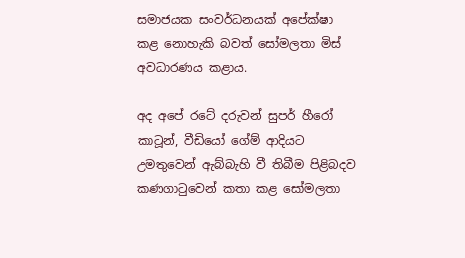සමාජයක සංවර්ධනයක් අපේක්ෂා කළ නොහැකි බවත් සෝමලතා මිස් අවධාරණය කළාය.

අද අපේ රටේ දරුවන් සුපර් හීරෝ කාටූන්, වීඩියෝ ගේම් ආදියට උමතුවෙන් ඇබ්බැහි වී තිබීම පිළිබදව කණගාටුවෙන් කතා කළ සෝමලතා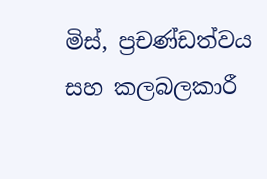මිස්, ප්‍රචණ්ඩත්වය සහ කලබලකාරී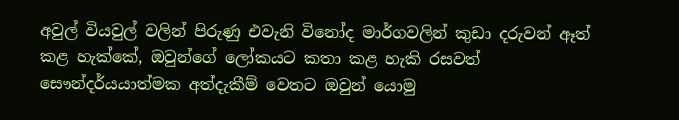අවුල් වියවුල් වලින් පිරුණු එවැනි විනෝද මාර්ගවලින් කුඩා දරුවන් ඈත් කළ හැක්කේ, ඔවුන්ගේ ලෝකයට කතා කළ හැකි රසවත් සෞන්දර්යයාත්මක අත්දැකීම් වෙතට ඔවුන් යොමු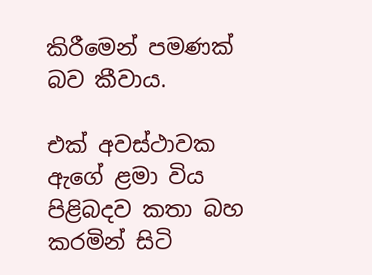කිරීමෙන් පමණක් බව කීවාය.

එක් අවස්ථාවක ඇගේ ළමා විය පිළිබදව කතා බහ කරමින් සිටි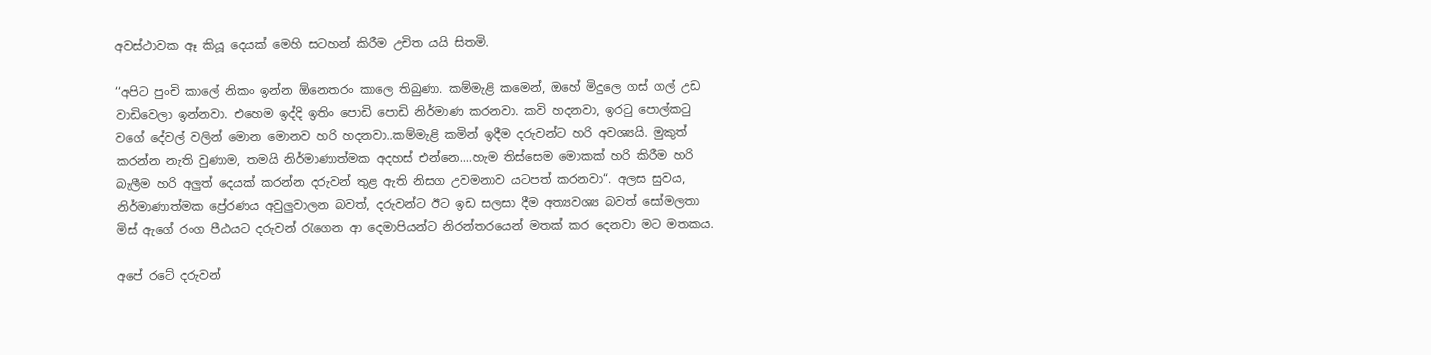අවස්ථාවක ඈ කියූ දෙයක් මෙහි සටහන් කිරීම උචිත යයි සිතමි.

‘‘අපිට පුංචි කාලේ නිකං ඉන්න ඕනෙතරං කාලෙ තිබුණා. කම්මැළි කමෙන්, ඔහේ මිදුලෙ ගස් ගල් උඩ වාඩිවෙලා ඉන්නවා. එහෙම ඉද්දි ඉතිං පොඩි පොඩි නිර්මාණ කරනවා. කවි හදනවා, ඉරටු පොල්කටු වගේ දේවල් වලින් මොන මොනව හරි හදනවා..කම්මැළි කමින් ඉදීම දරුවන්ට හරි අවශ්‍යයි. මුකුත් කරන්න නැති වුණාම, තමයි නිර්මාණාත්මක අදහස් එන්නෙ....හැම තිස්සෙම මොකක් හරි කිරීම හරි බැලීම හරි අලුත් දෙයක් කරන්න දරුවන් තුළ ඇති නිසග උවමනාව යටපත් කරනවා“. අලස සුවය, නිර්මාණාත්මක ප්‍රේරණය අවුලුවාලන බවත්, දරුවන්ට ඊට ඉඩ සලසා දීම අත්‍යවශ්‍ය බවත් සෝමලතා මිස් ඇගේ රංග පීඨයට දරුවන් රැගෙන ආ දෙමාපියන්ට නිරන්තරයෙන් මතක් කර දෙනවා මට මතකය.

අපේ රටේ දරුවන්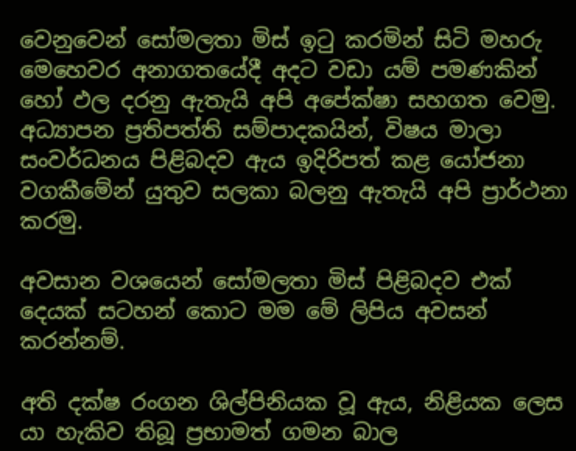වෙනුවෙන් සෝමලතා මිස් ඉටු කරමින් සිටි මහරු මෙහෙවර අනාගතයේදී අදට වඩා යම් පමණකින් හෝ ඵල දරනු ඇතැයි අපි අපේක්ෂා සහගත වෙමු. අධ්‍යාපන ප්‍රතිපත්ති සම්පාදකයින්, විෂය මාලා සංවර්ධනය පිළිබදව ඇය ඉදිරිපත් කළ යෝජනා වගකීමේන් යුතුව සලකා බලනු ඇතැයි අපි ප්‍රාර්ථනා කරමු.

අවසාන වශයෙන් සෝමලතා මිස් පිළිබදව එක් දෙයක් සටහන් කොට මම මේ ලිපිය අවසන් කරන්නම්.

අති දක්ෂ රංගන ශිල්පිනියක වූ ඇය, නිළියක ලෙස යා හැකිව තිබූ ප්‍රභාමත් ගමන බාල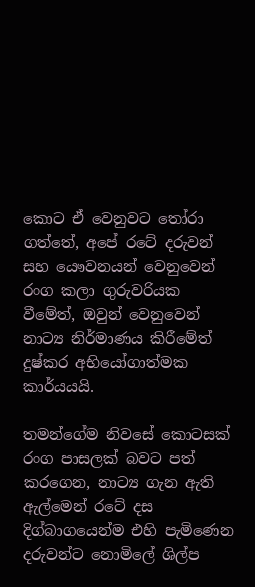කොට ඒ වෙනුවට තෝරා ගත්තේ, අපේ රටේ දරුවන් සහ යෞවනයන් වෙනුවෙන් රංග කලා ගුරුවරියක වීමේත්, ඔවුන් වෙනුවෙන් නාට්‍ය නිර්මාණය කිරීමේත් දුෂ්කර අභියෝගාත්මක කාර්යයයි.

තමන්ගේම නිවසේ කොටසක් රංග පාසලක් බවට පත් කරගෙන, නාට්‍ය ගැන ඇති ඇල්මෙන් රටේ දස දිග්බාගයෙන්ම එහි පැමිණෙන දරුවන්ට නොමිලේ ශිල්ප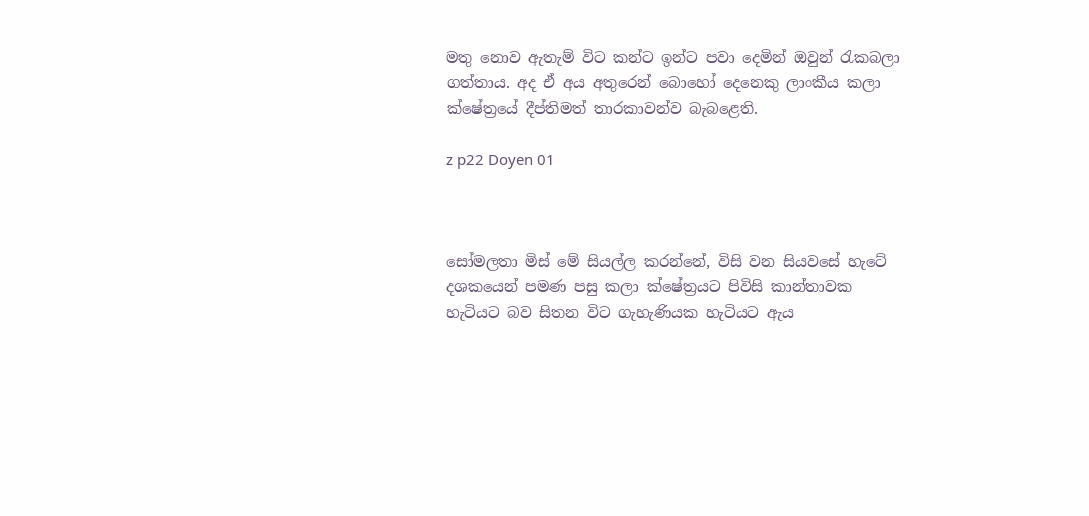මතු නොව ඇතැම් විට කන්ට ඉන්ට පවා දෙමින් ඔවුන් රැකබලා ගත්තාය. අද ඒ අය අතුරෙන් බොහෝ දෙනෙකු ලාංකීය කලා ක්ෂේත්‍රයේ දීප්තිමත් තාරකාවන්ව බැබළෙති.

z p22 Doyen 01



සෝමලතා මිස් මේ සියල්ල කරන්නේ, විසි වන සියවසේ හැටේ දශකයෙන් පමණ පසු කලා ක්ෂේත්‍රයට පිවිසි කාන්තාවක හැටියට බව සිතන විට ගැහැණියක හැටියට ඇය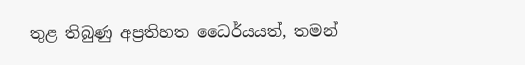තුළ තිබුණු අප්‍රතිහත ධෛර්යයත්, තමන්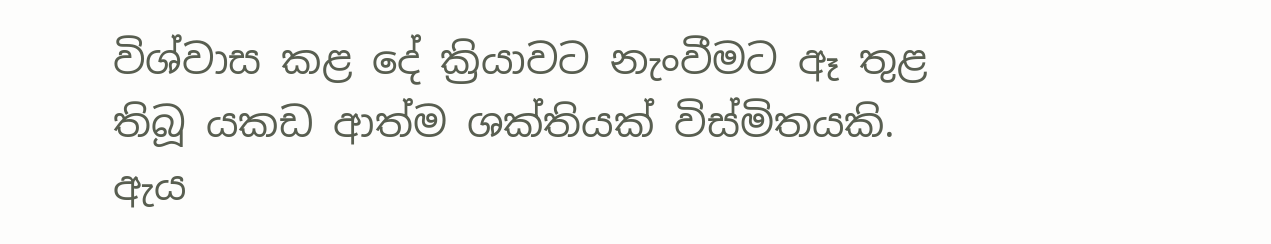විශ්වාස කළ දේ ක්‍රියාවට නැංවීමට ඈ තුළ තිබූ යකඩ ආත්ම ශක්තියක් විස්මිතයකි. ඇය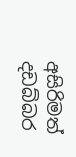අසිරිමත් දඩබ්බර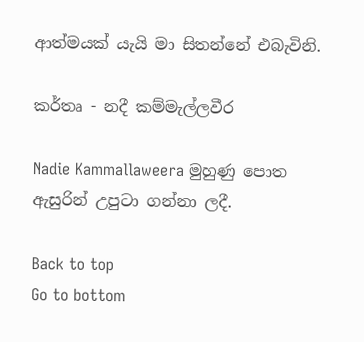ආත්මයක් යැයි මා සිතන්නේ එබැවිනි.

කර්තෘ - නදී කම්මැල්ලවීර

Nadie Kammallaweera මුහුණු පොත ඇසුරින් උපුටා ගන්නා ලදී.

Back to top
Go to bottom